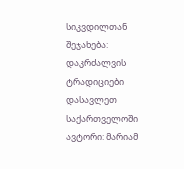სიკვდილთან შეჯახება: დაკრძალვის ტრადიციები დასავლეთ საქართველოში
ავტორი: მარიამ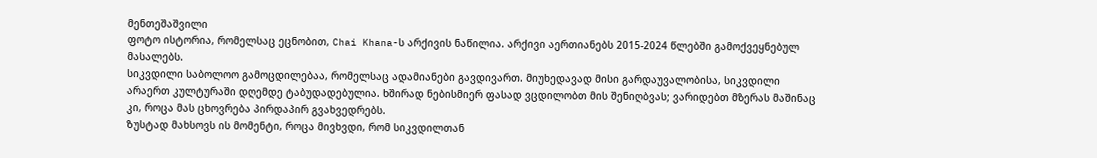მენთეშაშვილი
ფოტო ისტორია, რომელსაც ეცნობით, Chai Khana-ს არქივის ნაწილია. არქივი აერთიანებს 2015-2024 წლებში გამოქვეყნებულ მასალებს.
სიკვდილი საბოლოო გამოცდილებაა, რომელსაც ადამიანები გავდივართ. Მიუხედავად მისი გარდაუვალობისა, სიკვდილი არაერთ კულტურაში დღემდე ტაბუდადებულია. Ხშირად ნებისმიერ ფასად ვცდილობთ მის შენიღბვას; ვარიდებთ მზერას მაშინაც კი, როცა მას ცხოვრება პირდაპირ გვახვედრებს.
Ზუსტად მახსოვს ის მომენტი, როცა მივხვდი, რომ სიკვდილთან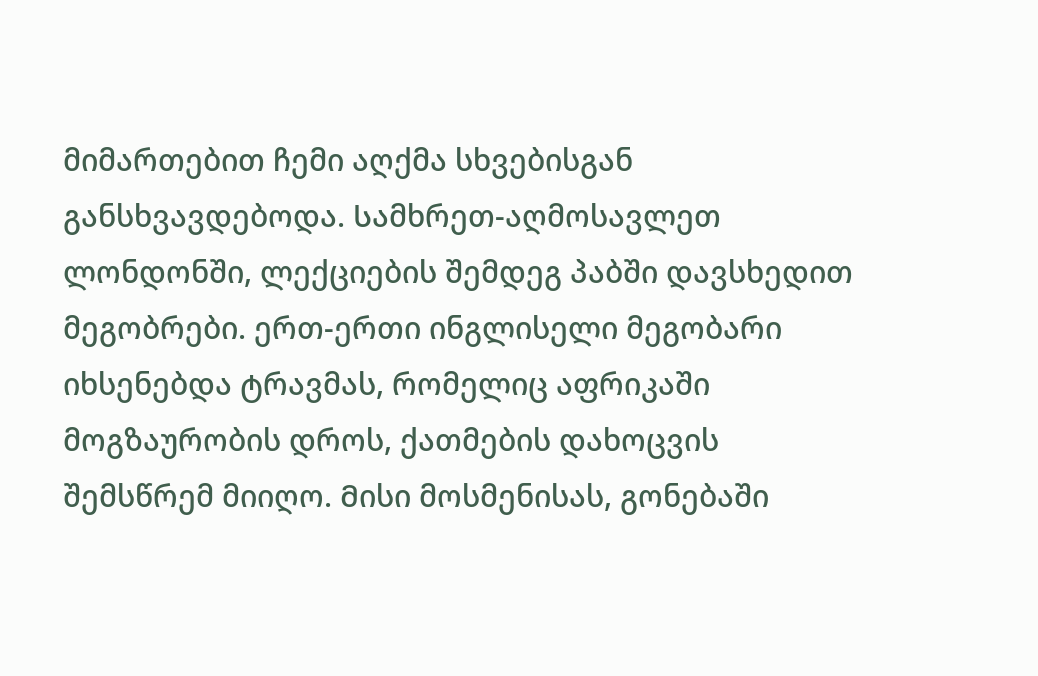მიმართებით ჩემი აღქმა სხვებისგან განსხვავდებოდა. Სამხრეთ-აღმოსავლეთ ლონდონში, ლექციების შემდეგ პაბში დავსხედით მეგობრები. ერთ-ერთი ინგლისელი მეგობარი იხსენებდა ტრავმას, რომელიც აფრიკაში მოგზაურობის დროს, ქათმების დახოცვის შემსწრემ მიიღო. Მისი მოსმენისას, გონებაში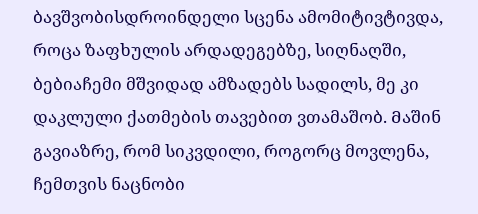ბავშვობისდროინდელი სცენა ამომიტივტივდა, როცა ზაფხულის არდადეგებზე, სიღნაღში, ბებიაჩემი მშვიდად ამზადებს სადილს, მე კი დაკლული ქათმების თავებით ვთამაშობ. Მაშინ გავიაზრე, რომ სიკვდილი, როგორც მოვლენა, ჩემთვის ნაცნობი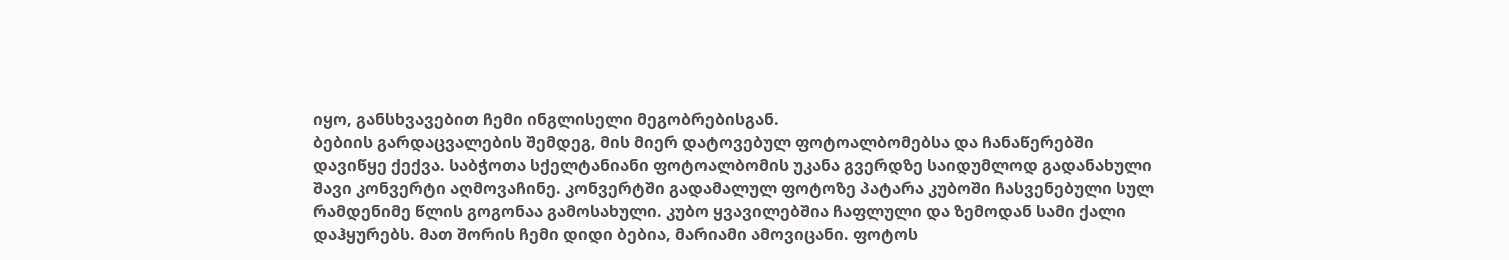იყო, განსხვავებით ჩემი ინგლისელი მეგობრებისგან.
ბებიის გარდაცვალების შემდეგ, მის მიერ დატოვებულ ფოტოალბომებსა და ჩანაწერებში დავიწყე ქექვა. Საბჭოთა სქელტანიანი ფოტოალბომის უკანა გვერდზე საიდუმლოდ გადანახული შავი კონვერტი აღმოვაჩინე. კონვერტში გადამალულ ფოტოზე პატარა კუბოში ჩასვენებული სულ რამდენიმე წლის გოგონაა გამოსახული. კუბო ყვავილებშია ჩაფლული და ზემოდან სამი ქალი დაჰყურებს. Მათ შორის ჩემი დიდი ბებია, მარიამი ამოვიცანი. ფოტოს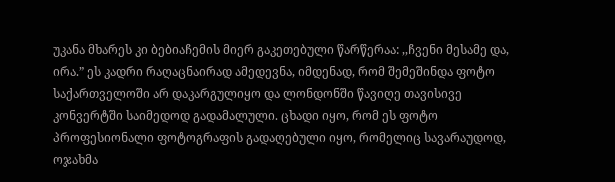უკანა მხარეს კი ბებიაჩემის მიერ გაკეთებული წარწერაა: ,,ჩვენი მესამე და, ირა.” ეს კადრი რაღაცნაირად ამედევნა, იმდენად, რომ შემეშინდა ფოტო საქართველოში არ დაკარგულიყო და ლონდონში წავიღე თავისივე კონვერტში საიმედოდ გადამალული. ცხადი იყო, რომ ეს ფოტო პროფესიონალი ფოტოგრაფის გადაღებული იყო, რომელიც სავარაუდოდ, ოჯახმა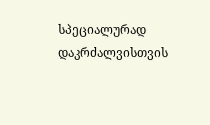სპეციალურად დაკრძალვისთვის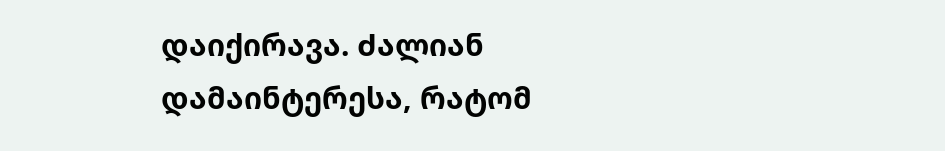დაიქირავა. Ძალიან დამაინტერესა, რატომ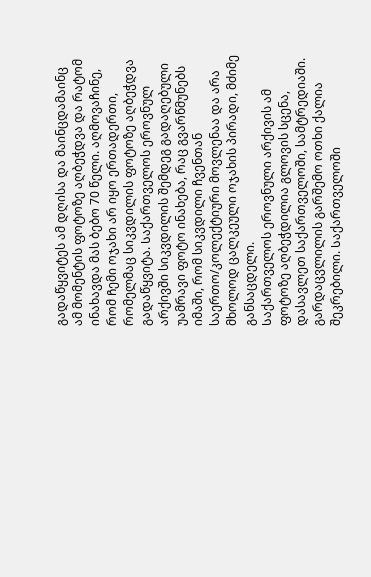გადაწყვიტეს ამ დღისა და მაინცდამაინც ამ მომენტის ფოტოზე აღბეჭდვა და რატომ ინახავდა მას ბებო 70 წელი. აღმოვაჩინე, რომ Ჩემი ოჯახი არ იყო ერთადერთი, რომელმაც სიკვდილის ფოტოზე აღბეჭდვა გადაწყვიტა. Საქართველოს ეროვნულ არქივში სიკვდილის შემდეგ გადაღებული უამრავი ფოტო ინახება, რაც გვარწმუნებს იმაში, რომ სიკვდილი ჩვენთან საერთო/კოლექტიური მოვლენაა და არა მხოლოდ ცალკეული ოჯახის პირადი, მძიმე განსაცდელი.
Საქართველოს ეროვნული არქივის ამ ფოტოზე აღბეჭდილია გლოვის სცენა, დასავლეთ საქართველოში, სამტრედიაში. გარდაცვლილის გარშემო ოთხი ქალია შეკრებილი. Საქართველოში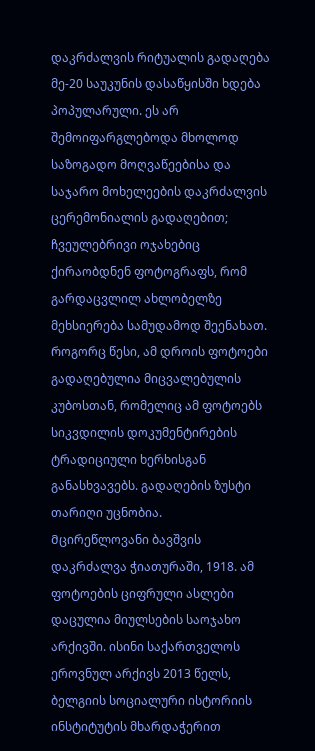დაკრძალვის რიტუალის გადაღება მე-20 საუკუნის დასაწყისში ხდება პოპულარული. ეს არ შემოიფარგლებოდა მხოლოდ საზოგადო მოღვაწეებისა და საჯარო მოხელეების დაკრძალვის ცერემონიალის გადაღებით; ჩვეულებრივი ოჯახებიც ქირაობდნენ ფოტოგრაფს, რომ გარდაცვლილ ახლობელზე მეხსიერება სამუდამოდ შეენახათ. Როგორც წესი, ამ დროის ფოტოები გადაღებულია მიცვალებულის კუბოსთან, რომელიც ამ ფოტოებს სიკვდილის დოკუმენტირების ტრადიციული ხერხისგან განასხვავებს. გადაღების ზუსტი თარიღი უცნობია.
Მცირეწლოვანი ბავშვის დაკრძალვა ჭიათურაში, 1918. ამ ფოტოების ციფრული ასლები დაცულია მიულსების საოჯახო არქივში. ისინი საქართველოს ეროვნულ არქივს 2013 წელს, ბელგიის სოციალური ისტორიის ინსტიტუტის მხარდაჭერით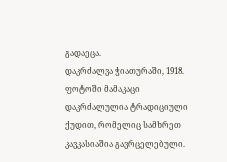გადაეცა.
დაკრძალვა ჭიათურაში, 1918. ფოტოში მამაკაცი დაკრძალულია ტრადიციული ქუდით, რომელიც სამხრეთ კავკასიაშია გავრცელებული.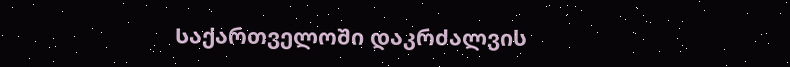Საქართველოში დაკრძალვის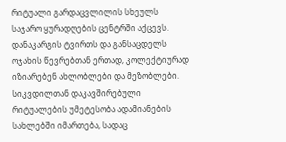რიტუალი გარდაცვლილის სხეულს საჯარო ყურადღების ცენტრში აქცევს. დანაკარგის ტვირთს და განსაცდელს ოჯახის წევრებთან ერთად, კოლექტიურად იზიარებენ ახლობლები და მეზობლები. Სიკვდილთან დაკავშირებული რიტუალების უმეტესობა ადამიანების სახლებში იმართება, სადაც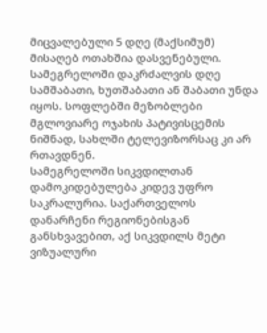მიცვალებული 5 დღე (მაქსიმუმ) მისაღებ ოთახშია დასვენებული. Სამეგრელოში დაკრძალვის დღე სამშაბათი, ხუთშაბათი ან შაბათი უნდა იყოს. სოფლებში მეზობლები მგლოვიარე ოჯახის პატივისცემის ნიშნად, სახლში ტელევიზორსაც კი არ რთავდნენ.
Სამეგრელოში სიკვდილთან დამოკიდებულება კიდევ უფრო საკრალურია. Საქართველოს დანარჩენი რეგიონებისგან განსხვავებით, აქ სიკვდილს მეტი ვიზუალური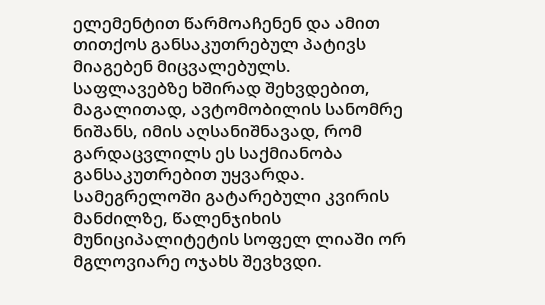ელემენტით წარმოაჩენენ და ამით თითქოს განსაკუთრებულ პატივს მიაგებენ მიცვალებულს. საფლავებზე ხშირად შეხვდებით, მაგალითად, ავტომობილის სანომრე ნიშანს, იმის აღსანიშნავად, რომ გარდაცვლილს ეს საქმიანობა განსაკუთრებით უყვარდა. Სამეგრელოში გატარებული კვირის მანძილზე, წალენჯიხის მუნიციპალიტეტის სოფელ ლიაში ორ მგლოვიარე ოჯახს შევხვდი.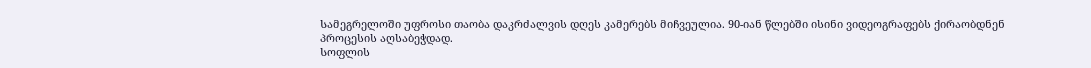Სამეგრელოში უფროსი თაობა დაკრძალვის დღეს კამერებს მიჩვეულია. 90-იან წლებში ისინი ვიდეოგრაფებს ქირაობდნენ პროცესის აღსაბეჭდად.
Სოფლის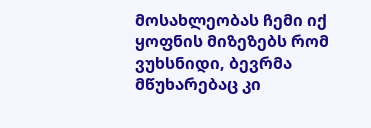მოსახლეობას ჩემი იქ ყოფნის მიზეზებს რომ ვუხსნიდი, ბევრმა მწუხარებაც კი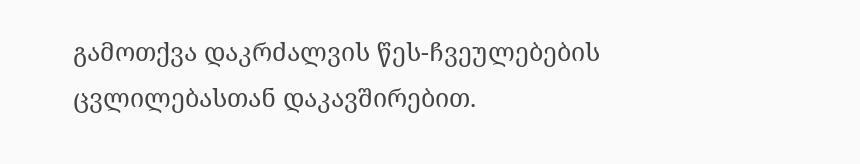გამოთქვა დაკრძალვის წეს-ჩვეულებების ცვლილებასთან დაკავშირებით.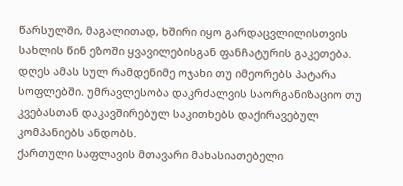Წარსულში, მაგალითად, ხშირი იყო გარდაცვლილისთვის სახლის წინ ეზოში ყვავილებისგან ფანჩატურის გაკეთება. დღეს ამას სულ რამდენიმე ოჯახი თუ იმეორებს პატარა სოფლებში. უმრავლესობა დაკრძალვის საორგანიზაციო თუ კვებასთან დაკავშირებულ საკითხებს დაქირავებულ კომპანიებს ანდობს.
ქართული საფლავის მთავარი მახასიათებელი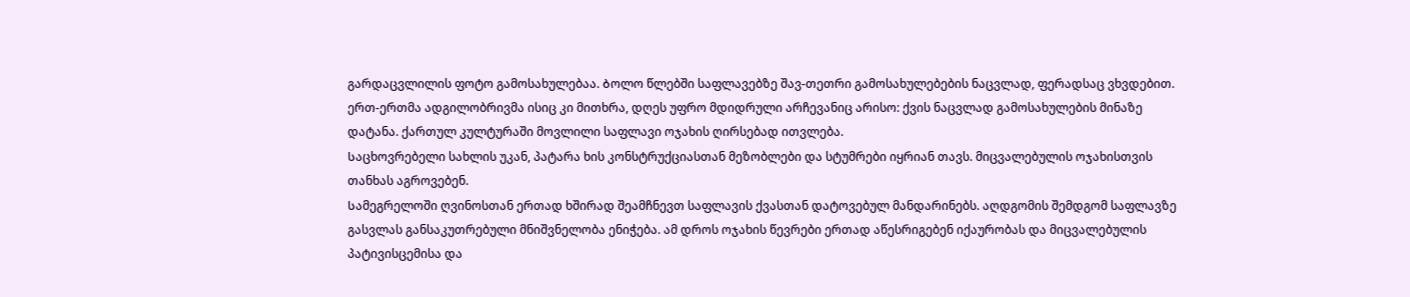გარდაცვლილის ფოტო გამოსახულებაა. Ბოლო წლებში საფლავებზე შავ-თეთრი გამოსახულებების ნაცვლად, ფერადსაც ვხვდებით. ერთ-ერთმა ადგილობრივმა ისიც კი მითხრა, დღეს უფრო მდიდრული არჩევანიც არისო: ქვის ნაცვლად გამოსახულების მინაზე დატანა. ქართულ კულტურაში მოვლილი საფლავი ოჯახის ღირსებად ითვლება.
Საცხოვრებელი სახლის უკან, პატარა ხის კონსტრუქციასთან მეზობლები და სტუმრები იყრიან თავს. მიცვალებულის ოჯახისთვის თანხას აგროვებენ.
Სამეგრელოში ღვინოსთან ერთად ხშირად შეამჩნევთ საფლავის ქვასთან დატოვებულ მანდარინებს. აღდგომის შემდგომ საფლავზე გასვლას განსაკუთრებული მნიშვნელობა ენიჭება. ამ დროს ოჯახის წევრები ერთად აწესრიგებენ იქაურობას და მიცვალებულის პატივისცემისა და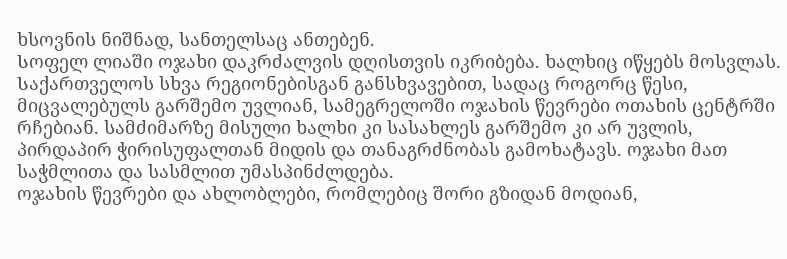ხსოვნის ნიშნად, სანთელსაც ანთებენ.
Სოფელ ლიაში ოჯახი დაკრძალვის დღისთვის იკრიბება. ხალხიც იწყებს მოსვლას. Საქართველოს სხვა რეგიონებისგან განსხვავებით, სადაც როგორც წესი, მიცვალებულს გარშემო უვლიან, სამეგრელოში ოჯახის წევრები ოთახის ცენტრში რჩებიან. სამძიმარზე მისული ხალხი კი სასახლეს გარშემო კი არ უვლის, პირდაპირ ჭირისუფალთან მიდის და თანაგრძნობას გამოხატავს. ოჯახი მათ საჭმლითა და სასმლით უმასპინძლდება.
ოჯახის წევრები და ახლობლები, რომლებიც შორი გზიდან მოდიან,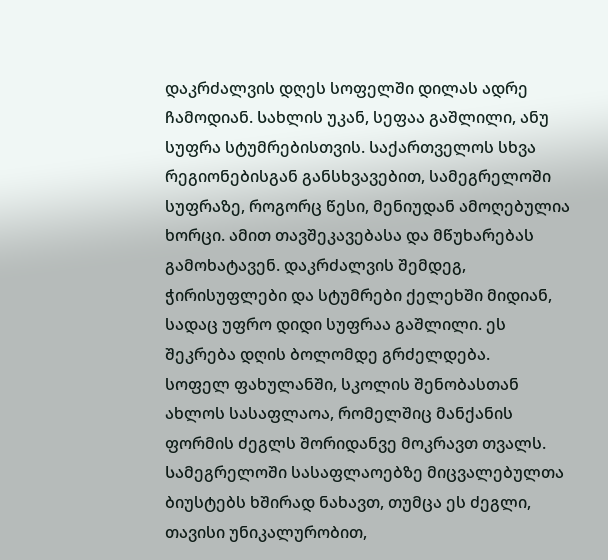დაკრძალვის დღეს სოფელში დილას ადრე ჩამოდიან. Სახლის უკან, სეფაა გაშლილი, ანუ სუფრა სტუმრებისთვის. Საქართველოს სხვა რეგიონებისგან განსხვავებით, სამეგრელოში სუფრაზე, როგორც წესი, მენიუდან ამოღებულია ხორცი. ამით თავშეკავებასა და მწუხარებას გამოხატავენ. დაკრძალვის შემდეგ, ჭირისუფლები და სტუმრები ქელეხში მიდიან, სადაც უფრო დიდი სუფრაა გაშლილი. ეს შეკრება დღის ბოლომდე გრძელდება.
სოფელ ფახულანში, სკოლის შენობასთან ახლოს სასაფლაოა, რომელშიც მანქანის ფორმის ძეგლს შორიდანვე მოკრავთ თვალს. Სამეგრელოში სასაფლაოებზე მიცვალებულთა ბიუსტებს ხშირად ნახავთ, თუმცა ეს ძეგლი, თავისი უნიკალურობით,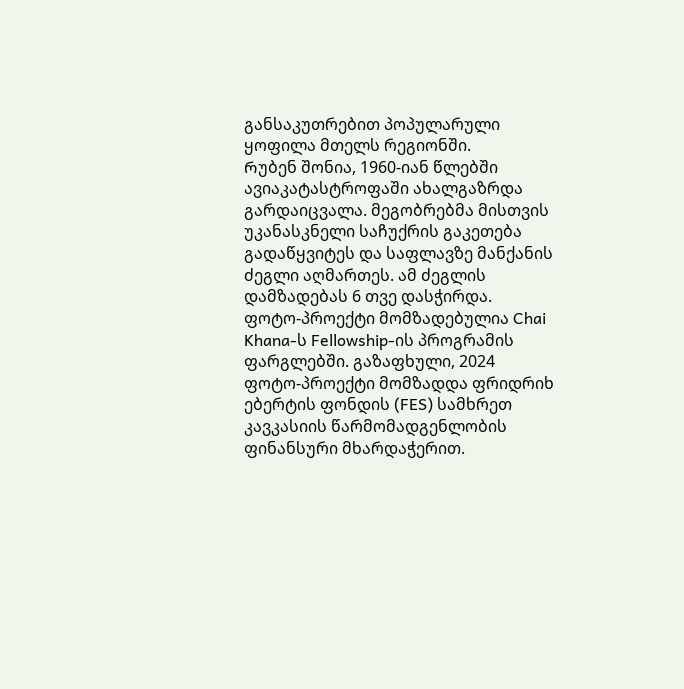განსაკუთრებით პოპულარული ყოფილა მთელს რეგიონში.
Რუბენ შონია, 1960-იან წლებში ავიაკატასტროფაში ახალგაზრდა გარდაიცვალა. მეგობრებმა მისთვის უკანასკნელი საჩუქრის გაკეთება გადაწყვიტეს და საფლავზე მანქანის ძეგლი აღმართეს. ამ ძეგლის დამზადებას 6 თვე დასჭირდა.
ფოტო-პროექტი მომზადებულია Chai Khana-ს Fellowship-ის პროგრამის ფარგლებში. გაზაფხული, 2024
ფოტო-პროექტი მომზადდა ფრიდრიხ ებერტის ფონდის (FES) სამხრეთ კავკასიის წარმომადგენლობის ფინანსური მხარდაჭერით.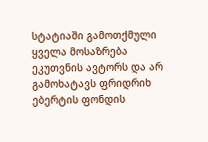სტატიაში გამოთქმული ყველა მოსაზრება ეკუთვნის ავტორს და არ გამოხატავს ფრიდრიხ ებერტის ფონდის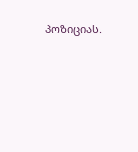პოზიციას.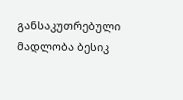განსაკუთრებული მადლობა ბესიკ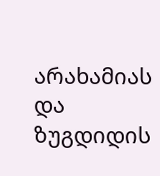არახამიას და ზუგდიდის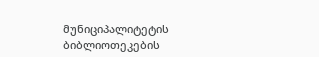მუნიციპალიტეტის ბიბლიოთეკების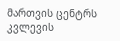მართვის ცენტრს კვლევის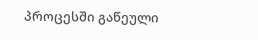პროცესში გაწეული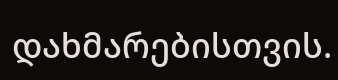დახმარებისთვის.